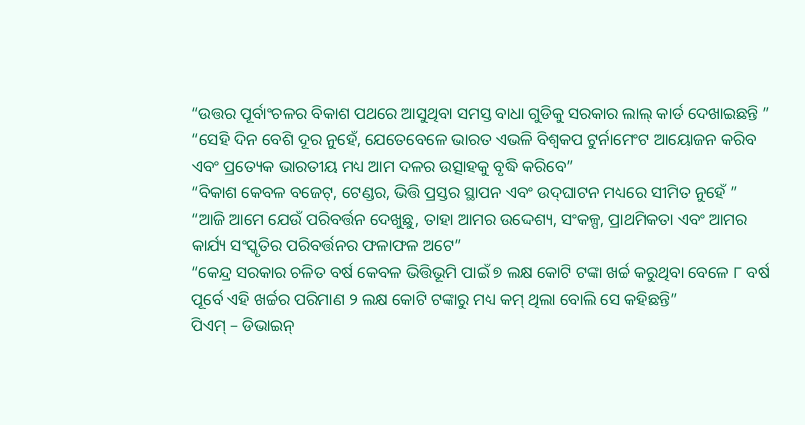“ଉତ୍ତର ପୂର୍ବାଂଚଳର ବିକାଶ ପଥରେ ଆସୁଥିବା ସମସ୍ତ ବାଧା ଗୁଡିକୁ ସରକାର ଲାଲ୍ କାର୍ଡ ଦେଖାଇଛନ୍ତି ”
“ସେହି ଦିନ ବେଶି ଦୂର ନୁହେଁ, ଯେତେବେଳେ ଭାରତ ଏଭଳି ବିଶ୍ୱକପ ଟୁର୍ନାମେଂଟ ଆୟୋଜନ କରିବ ଏବଂ ପ୍ରତ୍ୟେକ ଭାରତୀୟ ମଧ୍ୟ ଆମ ଦଳର ଉତ୍ସାହକୁ ବୃଦ୍ଧି କରିବେ”
“ବିକାଶ କେବଳ ବଜେଟ୍‌, ଟେଣ୍ଡର, ଭିତ୍ତି ପ୍ରସ୍ତର ସ୍ଥାପନ ଏବଂ ଉଦ୍‌ଘାଟନ ମଧ୍ୟରେ ସୀମିତ ନୁହେଁ ”
“ଆଜି ଆମେ ଯେଉଁ ପରିବର୍ତ୍ତନ ଦେଖୁଛୁ, ତାହା ଆମର ଉଦ୍ଦେଶ୍ୟ, ସଂକଳ୍ପ, ପ୍ରାଥମିକତା ଏବଂ ଆମର କାର୍ଯ୍ୟ ସଂସ୍କୃତିର ପରିବର୍ତ୍ତନର ଫଳାଫଳ ଅଟେ”
“କେନ୍ଦ୍ର ସରକାର ଚଳିତ ବର୍ଷ କେବଳ ଭିତ୍ତିଭୂମି ପାଇଁ ୭ ଲକ୍ଷ କୋଟି ଟଙ୍କା ଖର୍ଚ୍ଚ କରୁଥିବା ବେଳେ ୮ ବର୍ଷ ପୂର୍ବେ ଏହି ଖର୍ଚ୍ଚର ପରିମାଣ ୨ ଲକ୍ଷ କୋଟି ଟଙ୍କାରୁ ମଧ୍ୟ କମ୍ ଥିଲା ବୋଲି ସେ କହିଛନ୍ତି”
ପିଏମ୍ – ଡିଭାଇନ୍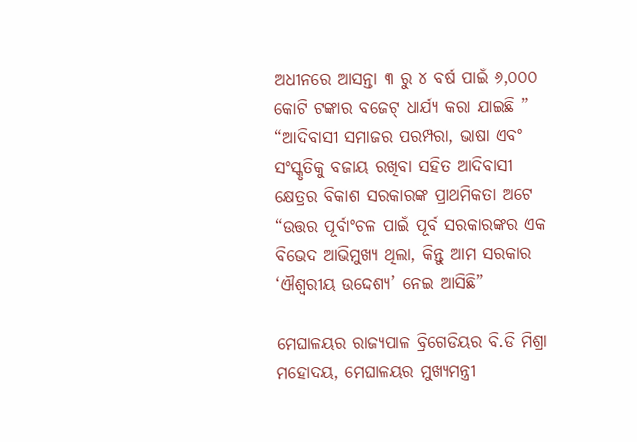ଅଧୀନରେ ଆସନ୍ତା ୩ ରୁ ୪ ବର୍ଷ ପାଇଁ ୬,୦୦୦ କୋଟି ଟଙ୍କାର ବଜେଟ୍ ଧାର୍ଯ୍ୟ କରା ଯାଇଛି ”
“ଆଦିବାସୀ ସମାଜର ପରମ୍ପରା, ଭାଷା ଏବଂ ସଂସ୍କୃତିକୁ ବଜାୟ ରଖିବା ସହିତ ଆଦିବାସୀ କ୍ଷେତ୍ରର ବିକାଶ ସରକାରଙ୍କ ପ୍ରାଥମିକତା ଅଟେ
“ଉତ୍ତର ପୂର୍ବାଂଚଳ ପାଇଁ ପୂର୍ବ ସରକାରଙ୍କର ଏକ ବିଭେଦ ଆଭିମୁଖ୍ୟ ଥିଲା, କିନ୍ତୁ ଆମ ସରକାର ‘ଐଶ୍ୱରୀୟ ଉଦ୍ଦେଶ୍ୟ’ ନେଇ ଆସିଛି”

ମେଘାଳୟର ରାଜ୍ୟପାଳ ବ୍ରିଗେଡିୟର ବି.ଡି ମିଶ୍ରା ମହୋଦୟ, ମେଘାଳୟର ମୁଖ୍ୟମନ୍ତ୍ରୀ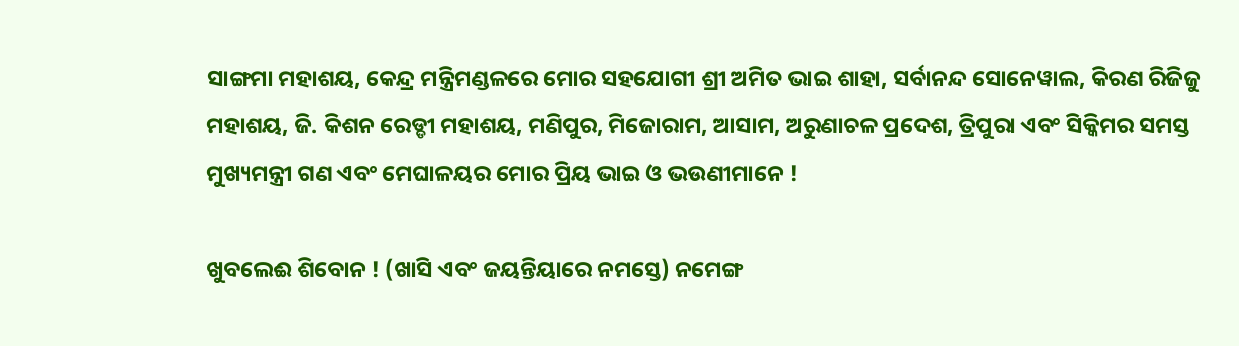ସାଙ୍ଗମା ମହାଶୟ, କେନ୍ଦ୍ର ମନ୍ତ୍ରିମଣ୍ଡଳରେ ମୋର ସହଯୋଗୀ ଶ୍ରୀ ଅମିତ ଭାଇ ଶାହା, ସର୍ବାନନ୍ଦ ସୋନେୱାଲ, କିରଣ ରିଜିଜୁ ମହାଶୟ, ଜି. କିଶନ ରେଡ୍ଡୀ ମହାଶୟ, ମଣିପୁର, ମିଜୋରାମ, ଆସାମ, ଅରୁଣାଚଳ ପ୍ରଦେଶ, ତ୍ରିପୁରା ଏବଂ ସିକ୍କିମର ସମସ୍ତ ମୁଖ୍ୟମନ୍ତ୍ରୀ ଗଣ ଏବଂ ମେଘାଳୟର ମୋର ପ୍ରିୟ ଭାଇ ଓ ଭଉଣୀମାନେ !

ଖୁବଲେଈ ଶିବୋନ ! (ଖାସି ଏବଂ ଜୟନ୍ତିୟାରେ ନମସ୍ତେ) ନମେଙ୍ଗ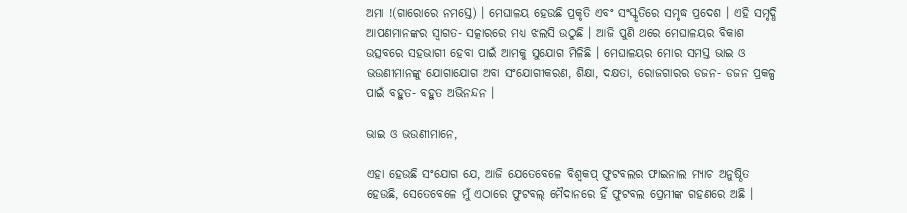ଅମା !(ଗାରୋରେ ନମସ୍ତେ) । ମେଘାଳୟ ହେଉଛି ପ୍ରକୃତି ଏବଂ ସଂସ୍କୃତିରେ ସମୃଦ୍ଧ ପ୍ରଦେଶ । ଏହି ସମୃଦ୍ଧି ଆପଣମାନଙ୍କର ସ୍ୱାଗତ- ସତ୍କାରରେ ମଧ୍ୟ ଝଲସି ଉଠୁଛି । ଆଜି ପୁଣି ଥରେ ମେଘାଳୟର ବିକାଶ ଉତ୍ସବରେ ସହଭାଗୀ ହେବା ପାଇଁ ଆମକୁ ସୁଯୋଗ ମିଳିଛି । ମେଘାଳୟର ମୋର ସମସ୍ତ ଭାଇ ଓ ଭଉଣୀମାନଙ୍କୁ ଯୋଗାଯୋଗ ଅବା ସଂଯୋଗୀକରଣ, ଶିକ୍ଷା, ଦକ୍ଷତା, ରୋଜଗାରର ଡଜନ- ଡଜନ ପ୍ରକଳ୍ପ ପାଇଁ ବହୁତ- ବହୁତ ଅଭିନନ୍ଦନ ।

ଭାଇ ଓ ଭଉଣୀମାନେ,

ଏହା ହେଉଛି ସଂଯୋଗ ଯେ, ଆଜି ଯେତେବେଳେ ବିଶ୍ୱକପ୍ ଫୁଟବଲର ଫାଇନାଲ ମ୍ୟାଚ ଅନୁଷ୍ଠିତ ହେଉଛି, ସେତେବେଳେ ମୁଁ ଏଠାରେ ଫୁଟବଲ୍ ମୈଦାନରେ ହିଁ ଫୁଟବଲ ପ୍ରେମୀଙ୍କ ଗହଣରେ ଅଛି ।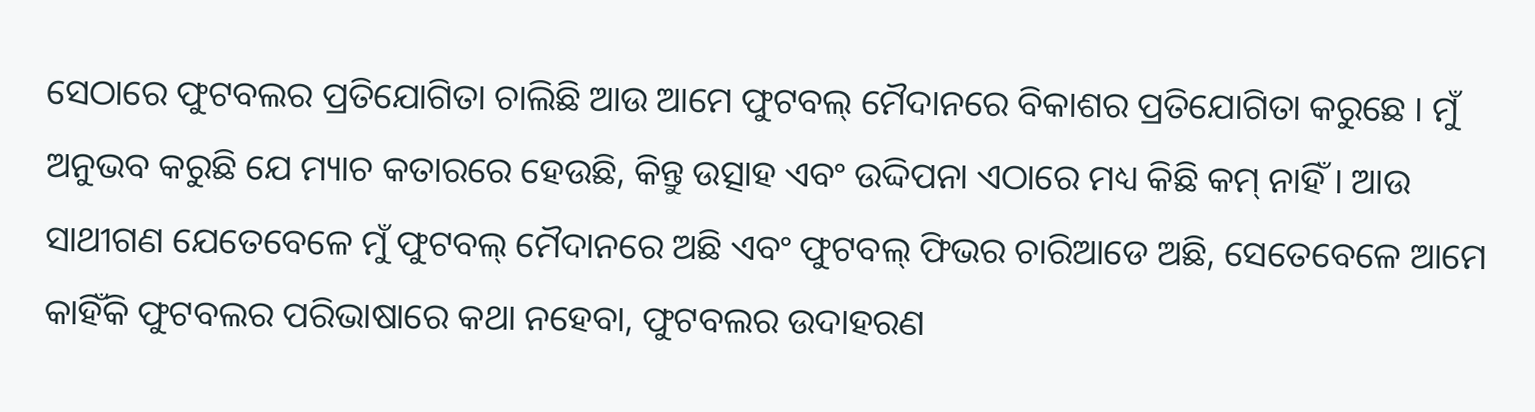ସେଠାରେ ଫୁଟବଲର ପ୍ରତିଯୋଗିତା ଚାଲିଛି ଆଉ ଆମେ ଫୁଟବଲ୍ ମୈଦାନରେ ବିକାଶର ପ୍ରତିଯୋଗିତା କରୁଛେ । ମୁଁ ଅନୁଭବ କରୁଛି ଯେ ମ୍ୟାଚ କତାରରେ ହେଉଛି, କିନ୍ତୁ ଉତ୍ସାହ ଏବଂ ଉଦ୍ଦିପନା ଏଠାରେ ମଧ୍ୟ କିଛି କମ୍ ନାହିଁ । ଆଉ ସାଥୀଗଣ ଯେତେବେଳେ ମୁଁ ଫୁଟବଲ୍ ମୈଦାନରେ ଅଛି ଏବଂ ଫୁଟବଲ୍ ଫିଭର ଚାରିଆଡେ ଅଛି, ସେତେବେଳେ ଆମେ କାହିଁକି ଫୁଟବଲର ପରିଭାଷାରେ କଥା ନହେବା, ଫୁଟବଲର ଉଦାହରଣ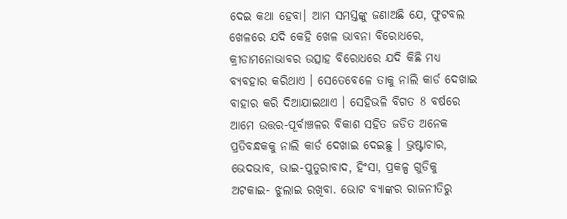ଦେଇ କଥା ହେବା। ଆମ ସମସ୍ତଙ୍କୁ ଜଣାଅଛି ଯେ, ଫୁଟବଲ ଖେଳରେ ଯଦି କେହି ଖେଳ ଭାବନା ବିରୋଧରେ, କ୍ରୀଡାମନୋଭାବର ଉତ୍ସାହ ବିରୋଧରେ ଯଦି କିଛି ମଧ୍ୟ ବ୍ୟବହାର କରିଥାଏ । ସେତେବେଳେ ତାକୁ ନାଲି କାର୍ଡ ଦେଖାଇ ବାହାର କରି ଦିଆଯାଇଥାଏ । ସେହିଭଳି ବିଗତ 8 ବର୍ଷରେ ଆମେ ଉତ୍ତର-ପୂର୍ବାଞ୍ଚଳର ବିକାଶ ସହିତ ଜଡିତ ଅନେକ ପ୍ରତିବନ୍ଧକକୁ ନାଲି କାର୍ଡ ଦେଖାଇ ଦେଇଛୁ । ଭ୍ରଷ୍ଟାଚାର, ଭେଦଭାବ, ଭାଇ-ପୁତୁରାବାଦ, ହିଂସା, ପ୍ରକଳ୍ପ ଗୁଡିକୁ ଅଟକାଇ- ଝୁଲାଇ ରଖିବା. ଭୋଟ ବ୍ୟାଙ୍କର ରାଜନୀତିରୁ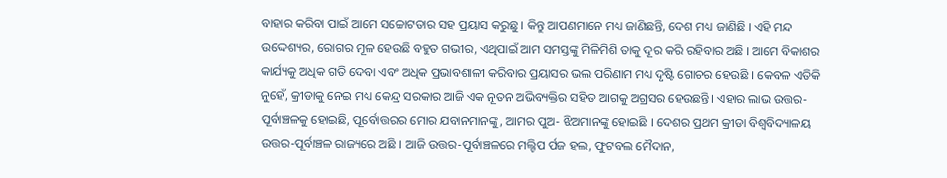ବାହାର କରିବା ପାଇଁ ଆମେ ସଚ୍ଚୋଟତାର ସହ ପ୍ରୟାସ କରୁଛୁ । କିନ୍ତୁ ଆପଣମାନେ ମଧ୍ୟ ଜାଣିଛନ୍ତି, ଦେଶ ମଧ୍ୟ ଜାଣିଛି । ଏହି ମନ୍ଦ ଉଦ୍ଦେଶ୍ୟର, ରୋଗର ମୂଳ ହେଉଛି ବହୁତ ଗଭୀର, ଏଥିପାଇଁ ଆମ ସମସ୍ତଙ୍କୁ ମିଳିମିଶି ତାକୁ ଦୂର କରି ରହିବାର ଅଛି । ଆମେ ବିକାଶର କାର୍ଯ୍ୟକୁ ଅଧିକ ଗତି ଦେବା ଏବଂ ଅଧିକ ପ୍ରଭାବଶାଳୀ କରିବାର ପ୍ରୟାସର ଭଲ ପରିଣାମ ମଧ୍ୟ ଦୃଷ୍ଟି ଗୋଚର ହେଉଛି । କେବଳ ଏତିକି ନୁହେଁ, କ୍ରୀଡାକୁ ନେଇ ମଧ୍ୟ କେନ୍ଦ୍ର ସରକାର ଆଜି ଏକ ନୂତନ ଅଭିବ୍ୟକ୍ତିର ସହିତ ଆଗକୁ ଅଗ୍ରସର ହେଉଛନ୍ତି। ଏହାର ଲାଭ ଉତ୍ତର-ପୂର୍ବାଞ୍ଚଳକୁ ହୋଇଛି, ପୂର୍ବୋତ୍ତରର ମୋର ଯବାନମାନଙ୍କୁ, ଆମର ପୁଅ- ଝିଅମାନଙ୍କୁ ହୋଇଛି । ଦେଶର ପ୍ରଥମ କ୍ରୀଡା ବିଶ୍ୱବିଦ୍ୟାଳୟ ଉତ୍ତର-ପୂର୍ବାଞ୍ଚଳ ରାଜ୍ୟରେ ଅଛି । ଆଜି ଉତ୍ତର-ପୂର୍ବାଞ୍ଚଳରେ ମଲ୍ଟିପ ର୍ପଜ ହଲ, ଫୁଟବଲ ମୈଦାନ,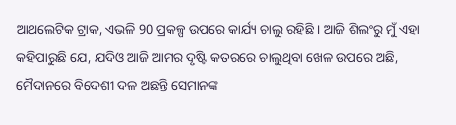ଆଥଲେଟିକ ଟ୍ରାକ, ଏଭଳି 90 ପ୍ରକଳ୍ପ ଉପରେ କାର୍ଯ୍ୟ ଚାଲୁ ରହିଛି । ଆଜି ଶିଲଂରୁ ମୁଁ ଏହା କହିପାରୁଛି ଯେ, ଯଦିଓ ଆଜି ଆମର ଦୃଷ୍ଟି କତରରେ ଚାଲୁଥିବା ଖେଳ ଉପରେ ଅଛି, ମୈଦାନରେ ବିଦେଶୀ ଦଳ ଅଛନ୍ତି ସେମାନଙ୍କ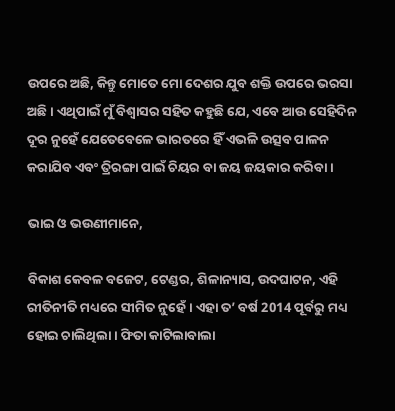ଉପରେ ଅଛି, କିନ୍ତୁ ମୋତେ ମୋ ଦେଶର ଯୁବ ଶକ୍ତି ଉପରେ ଭରସା ଅଛି । ଏଥିପାଇଁ ମୁଁ ବିଶ୍ୱାସର ସହିତ କହୁଛି ଯେ, ଏବେ ଆଉ ସେହିଦିନ ଦୂର ନୁହେଁ ଯେତେବେଳେ ଭାରତରେ ହିଁ ଏଭଳି ଉତ୍ସବ ପାଳନ କରାଯିବ ଏବଂ ତ୍ରିରଙ୍ଗା ପାଇଁ ଚିୟର ବା ଜୟ ଜୟକାର କରିବା ।

ଭାଇ ଓ ଭଉଣୀମାନେ,

ବିକାଶ କେବଳ ବଜେଟ, ଟେଣ୍ଡର, ଶିଳାନ୍ୟାସ, ଉଦଘାଟନ, ଏହି ରୀତିନୀତି ମଧ୍ୟରେ ସୀମିତ ନୁହେଁ । ଏହା ତ’ ବର୍ଷ 2014 ପୂର୍ବରୁ ମଧ୍ୟ ହୋଇ ଚାଲିଥିଲା । ଫିତା କାଟିଲାବାଲା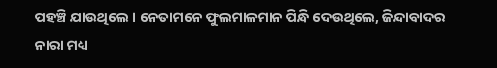ପହଞ୍ଚି ଯାଉଥିଲେ । ନେତାମନେ ଫୁଲମାଳମାନ ପିନ୍ଧି ଦେଉଥିଲେ, ଜିନ୍ଦାବାଦର ନାରା ମଧ୍ୟ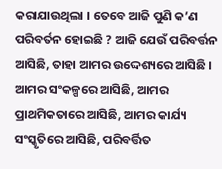କରାଯାଉଥିଲା । ତେବେ ଆଜି ପୁଣି କ’ଣ ପରିବର୍ତନ ହୋଇଛି ? ଆଜି ଯେଉଁ ପରିବର୍ତ୍ତନ ଆସିଛି, ତାହା ଆମର ଉଦ୍ଦେଶ୍ୟରେ ଆସିଛି । ଆମର ସଂକଳ୍ପରେ ଆସିଛି, ଆମର ପ୍ରାଥମିକତାରେ ଆସିଛି, ଆମର କାର୍ଯ୍ୟ ସଂସ୍କୃତିରେ ଆସିଛି, ପରିବର୍ତ୍ତିତ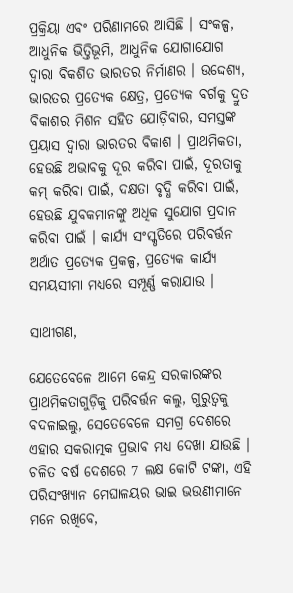ପ୍ରକ୍ରିୟା ଏବଂ ପରିଣାମରେ ଆସିଛି । ସଂକଳ୍ପ, ଆଧୁନିକ ଭିତ୍ତିଭୂମି, ଆଧୁନିକ ଯୋଗାଯୋଗ ଦ୍ୱାରା ବିକଶିତ ଭାରତର ନିର୍ମାଣର । ଉଦ୍ଦେଶ୍ୟ, ଭାରତର ପ୍ରତ୍ୟେକ କ୍ଷେତ୍ର, ପ୍ରତ୍ୟେକ ବର୍ଗକୁ ଦ୍ରୁତ ବିକାଶର ମିଶନ ସହିତ ଯୋଡ଼ିବାର, ସମସ୍ତଙ୍କ ପ୍ରୟାସ ଦ୍ୱାରା ଭାରତର ବିକାଶ । ପ୍ରାଥମିକତା, ହେଉଛି ଅଭାବକୁ ଦୂର କରିବା ପାଇଁ, ଦୂରତାକୁ କମ୍ କରିବା ପାଇଁ, ଦକ୍ଷତା ବୃଦ୍ଧି କରିବା ପାଇଁ, ହେଉଛି ଯୁବକମାନଙ୍କୁ ଅଧିକ ସୁଯୋଗ ପ୍ରଦାନ କରିବା ପାଇଁ । କାର୍ଯ୍ୟ ସଂସ୍କୃତିରେ ପରିବର୍ତ୍ତନ ଅର୍ଥାତ ପ୍ରତ୍ୟେକ ପ୍ରକଳ୍ପ, ପ୍ରତ୍ୟେକ କାର୍ଯ୍ୟ ସମୟସୀମା ମଧ୍ୟରେ ସମ୍ପୂର୍ଣ୍ଣ କରାଯାଉ ।

ସାଥୀଗଣ,

ଯେତେବେଳେ ଆମେ କେନ୍ଦ୍ର ସରକାରଙ୍କର ପ୍ରାଥମିକତାଗୁଡ଼ିକୁ ପରିବର୍ତ୍ତନ କଲୁ, ଗୁରୁତ୍ୱକୁ ବଦଳାଇଲୁ, ସେତେବେଳେ ସମଗ୍ର ଦେଶରେ ଏହାର ସକରାତ୍ମକ ପ୍ରଭାବ ମଧ୍ୟ ଦେଖା ଯାଉଛି । ଚଳିତ ବର୍ଷ ଦେଶରେ 7 ଲକ୍ଷ କୋଟି ଟଙ୍କା, ଏହି ପରିସଂଖ୍ୟାନ ମେଘାଳୟର ଭାଇ ଭଉଣୀମାନେ ମନେ ରଖିବେ,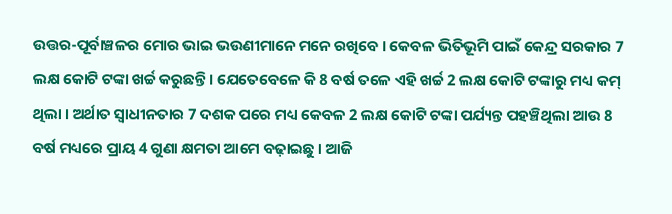ଉତ୍ତର-ପୂର୍ବାଞ୍ଚଳର ମୋର ଭାଇ ଭଉଣୀମାନେ ମନେ ରଖିବେ । କେବଳ ଭିତିଭୂମି ପାଇଁ କେନ୍ଦ୍ର ସରକାର 7 ଲକ୍ଷ କୋଟି ଟଙ୍କା ଖର୍ଚ୍ଚ କରୁଛନ୍ତି । ଯେତେବେଳେ କି 8 ବର୍ଷ ତଳେ ଏହି ଖର୍ଚ୍ଚ 2 ଲକ୍ଷ କୋଟି ଟଙ୍କାରୁ ମଧ୍ୟ କମ୍ ଥିଲା । ଅର୍ଥାତ ସ୍ୱାଧୀନତାର 7 ଦଶକ ପରେ ମଧ୍ୟ କେବଳ 2 ଲକ୍ଷ କୋଟି ଟଙ୍କା ପର୍ଯ୍ୟନ୍ତ ପହଞ୍ଚିଥିଲା ଆଉ 8 ବର୍ଷ ମଧ୍ୟରେ ପ୍ରାୟ 4 ଗୁଣା କ୍ଷମତା ଆମେ ବଢ଼ାଇଛୁ । ଆଜି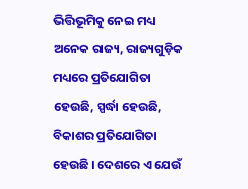ଭିତ୍ତିଭୂମିକୁ ନେଇ ମଧ୍ୟ ଅନେକ ରାଜ୍ୟ, ରାଜ୍ୟଗୁଡ଼ିକ ମଧ୍ୟରେ ପ୍ରତିଯୋଗିତା ହେଉଛି, ସ୍ପର୍ଦ୍ଧା ହେଉଛି, ବିକାଶର ପ୍ରତିଯୋଗିତା ହେଉଛି । ଦେଶରେ ଏ ଯେଉଁ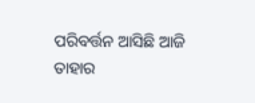ପରିବର୍ତ୍ତନ ଆସିଛି ଆଜି ତାହାର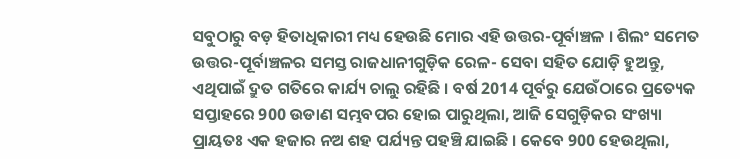ସବୁଠାରୁ ବଡ଼ ହିତାଧିକାରୀ ମଧ୍ୟ ହେଉଛି ମୋର ଏହି ଉତ୍ତର-ପୂର୍ବାଞ୍ଚଳ । ଶିଲଂ ସମେତ ଉତ୍ତର-ପୂର୍ବାଞ୍ଚଳର ସମସ୍ତ ରାଜଧାନୀଗୁଡ଼ିକ ରେଳ- ସେବା ସହିତ ଯୋଡ଼ି ହୁଅନ୍ତୁ, ଏଥିପାଇଁ ଦ୍ରୁତ ଗତିରେ କାର୍ଯ୍ୟ ଚାଲୁ ରହିଛି । ବର୍ଷ 2014 ପୂର୍ବରୁ ଯେଉଁଠାରେ ପ୍ରତ୍ୟେକ ସପ୍ତାହରେ 900 ଉଡାଣ ସମ୍ଭବପର ହୋଇ ପାରୁଥିଲା, ଆଜି ସେଗୁଡ଼ିକର ସଂଖ୍ୟା ପ୍ରାୟତଃ ଏକ ହଜାର ନଅ ଶହ ପର୍ଯ୍ୟନ୍ତ ପହଞ୍ଚି ଯାଇଛି । କେବେ 900 ହେଉଥିଲା,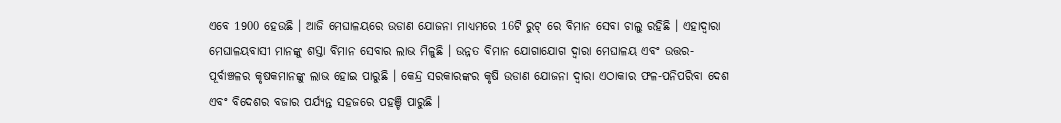ଏବେ 1900 ହେଉଛି । ଆଜି ମେଘାଳୟରେ ଉଡାଣ ଯୋଜନା ମାଧ୍ୟମରେ 16ଟି ରୁଟ୍ ରେ ବିମାନ ସେବା ଚାଲୁ ରହିଛି । ଏହାଦ୍ୱାରା ମେଘାଳୟବାସୀ ମାନଙ୍କୁ ଶସ୍ତା ବିମାନ ସେବାର ଲାଭ ମିଳୁଛି । ଉନ୍ନତ ବିମାନ ଯୋଗାଯୋଗ ଦ୍ୱାରା ମେଘାଳୟ ଏବଂ ଉତ୍ତର-ପୂର୍ବାଞ୍ଚଳର କୃଷକମାନଙ୍କୁ ଲାଭ ହୋଇ ପାରୁଛି । କେନ୍ଦ୍ର ସରକାରଙ୍କର କୃଷି ଉଡାଣ ଯୋଜନା ଦ୍ୱାରା ଏଠାକାର ଫଳ-ପନିପରିବା ଦେଶ ଏବଂ ବିଦେଶର ବଜାର ପର୍ଯ୍ୟନ୍ତ ସହଜରେ ପହଞ୍ଚି ପାରୁଛି ।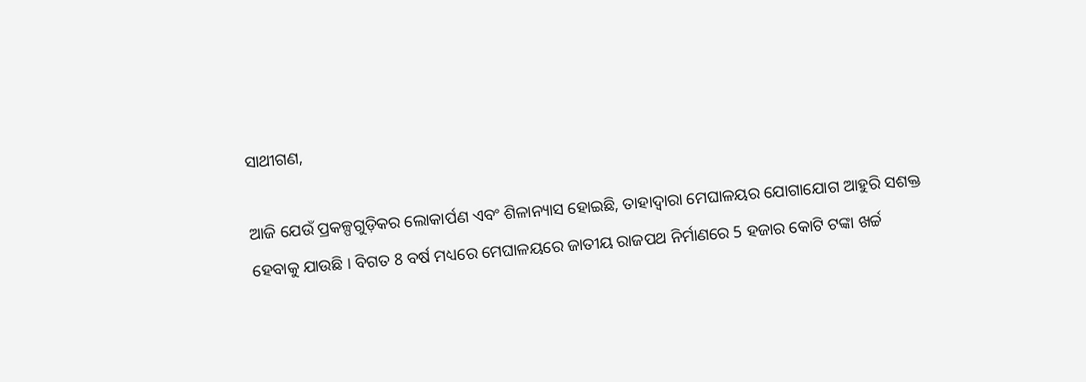ସାଥୀଗଣ,

ଆଜି ଯେଉଁ ପ୍ରକଳ୍ପଗୁଡ଼ିକର ଲୋକାର୍ପଣ ଏବଂ ଶିଳାନ୍ୟାସ ହୋଇଛି, ତାହାଦ୍ୱାରା ମେଘାଳୟର ଯୋଗାଯୋଗ ଆହୁରି ସଶକ୍ତ ହେବାକୁ ଯାଉଛି । ବିଗତ 8 ବର୍ଷ ମଧ୍ୟରେ ମେଘାଳୟରେ ଜାତୀୟ ରାଜପଥ ନିର୍ମାଣରେ 5 ହଜାର କୋଟି ଟଙ୍କା ଖର୍ଚ୍ଚ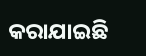କରାଯାଇଛି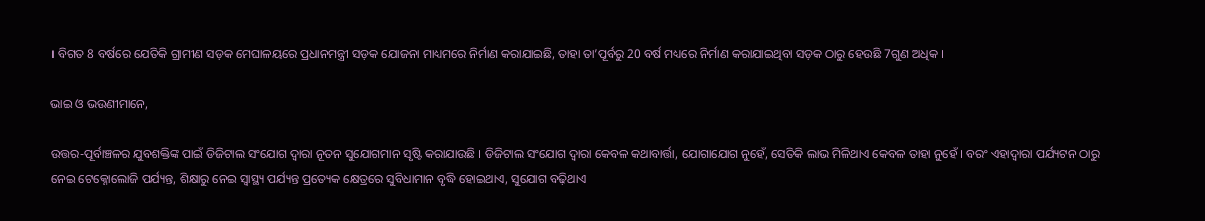। ବିଗତ 8 ବର୍ଷରେ ଯେତିକି ଗ୍ରାମୀଣ ସଡ଼କ ମେଘାଳୟରେ ପ୍ରଧାନମନ୍ତ୍ରୀ ସଡ଼କ ଯୋଜନା ମାଧ୍ୟମରେ ନିର୍ମାଣ କରାଯାଇଛି, ତାହା ତା’ପୂର୍ବରୁ 20 ବର୍ଷ ମଧ୍ୟରେ ନିର୍ମାଣ କରାଯାଇଥିବା ସଡ଼କ ଠାରୁ ହେଉଛି 7ଗୁଣ ଅଧିକ ।

ଭାଇ ଓ ଭଉଣୀମାନେ,

ଉତ୍ତର-ପୂର୍ବାଞ୍ଚଳର ଯୁବଶକ୍ତିଙ୍କ ପାଇଁ ଡିଜିଟାଲ ସଂଯୋଗ ଦ୍ୱାରା ନୂତନ ସୁଯୋଗମାନ ସୃଷ୍ଟି କରାଯାଉଛି । ଡିଜିଟାଲ ସଂଯୋଗ ଦ୍ୱାରା କେବଳ କଥାବାର୍ତ୍ତା, ଯୋଗାଯୋଗ ନୁହେଁ, ସେତିକି ଲାଭ ମିଳିଥାଏ କେବଳ ତାହା ନୁହେଁ । ବରଂ ଏହାଦ୍ୱାରା ପର୍ଯ୍ୟଟନ ଠାରୁ ନେଇ ଟେକ୍ନୋଲୋଜି ପର୍ଯ୍ୟନ୍ତ, ଶିକ୍ଷାରୁ ନେଇ ସ୍ୱାସ୍ଥ୍ୟ ପର୍ଯ୍ୟନ୍ତ ପ୍ରତ୍ୟେକ କ୍ଷେତ୍ରରେ ସୁବିଧାମାନ ବୃଦ୍ଧି ହୋଇଥାଏ, ସୁଯୋଗ ବଢ଼ିଥାଏ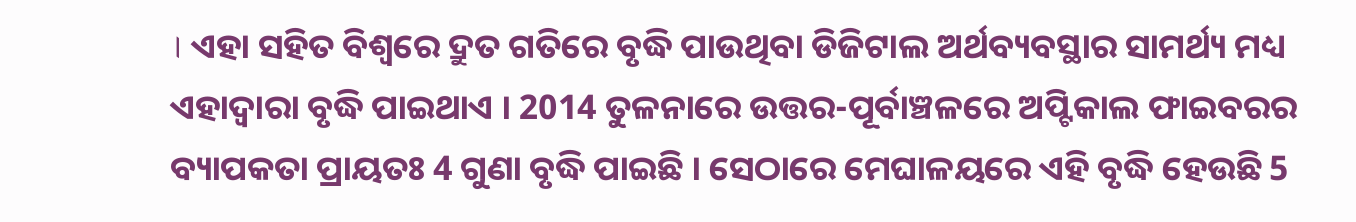। ଏହା ସହିତ ବିଶ୍ୱରେ ଦ୍ରୁତ ଗତିରେ ବୃଦ୍ଧି ପାଉଥିବା ଡିଜିଟାଲ ଅର୍ଥବ୍ୟବସ୍ଥାର ସାମର୍ଥ୍ୟ ମଧ୍ୟ ଏହାଦ୍ୱାରା ବୃଦ୍ଧି ପାଇଥାଏ । 2014 ତୁଳନାରେ ଉତ୍ତର-ପୂର୍ବାଞ୍ଚଳରେ ଅପ୍ଟିକାଲ ଫାଇବରର ବ୍ୟାପକତା ପ୍ରାୟତଃ 4 ଗୁଣା ବୃଦ୍ଧି ପାଇଛି । ସେଠାରେ ମେଘାଳୟରେ ଏହି ବୃଦ୍ଧି ହେଉଛି 5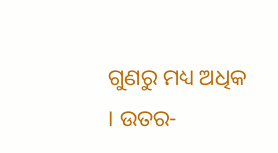ଗୁଣରୁ ମଧ୍ୟ ଅଧିକ । ଉତର-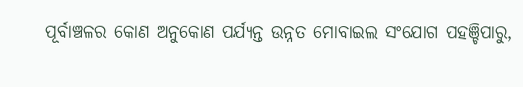ପୂର୍ବାଞ୍ଚଳର କୋଣ ଅନୁକୋଣ ପର୍ଯ୍ୟନ୍ତ ଉନ୍ନତ ମୋବାଇଲ ସଂଯୋଗ ପହଞ୍ଚିପାରୁ,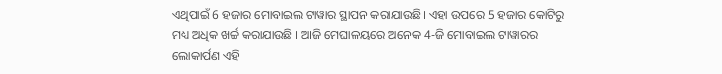ଏଥିପାଇଁ 6 ହଜାର ମୋବାଇଲ ଟାୱାର ସ୍ଥାପନ କରାଯାଉଛି। ଏହା ଉପରେ 5 ହଜାର କୋଟିରୁ ମଧ୍ୟ ଅଧିକ ଖର୍ଚ୍ଚ କରାଯାଉଛି । ଆଜି ମେଘାଳୟରେ ଅନେକ 4-ଜି ମୋବାଇଲ ଟାୱାରର ଲୋକାର୍ପଣ ଏହି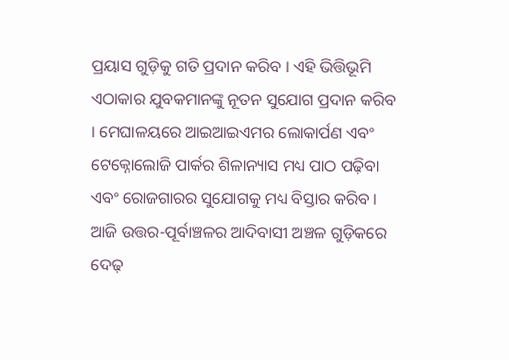ପ୍ରୟାସ ଗୁଡ଼ିକୁ ଗତି ପ୍ରଦାନ କରିବ । ଏହି ଭିତ୍ତିଭୂମି ଏଠାକାର ଯୁବକମାନଙ୍କୁ ନୂତନ ସୁଯୋଗ ପ୍ରଦାନ କରିବ । ମେଘାଳୟରେ ଆଇଆଇଏମର ଲୋକାର୍ପଣ ଏବଂ ଟେକ୍ନୋଲୋଜି ପାର୍କର ଶିଳାନ୍ୟାସ ମଧ୍ୟ ପାଠ ପଢ଼ିବା ଏବଂ ରୋଜଗାରର ସୁଯୋଗକୁ ମଧ୍ୟ ବିସ୍ତାର କରିବ । ଆଜି ଉତ୍ତର-ପୂର୍ବାଞ୍ଚଳର ଆଦିବାସୀ ଅଞ୍ଚଳ ଗୁଡ଼ିକରେ ଦେଢ଼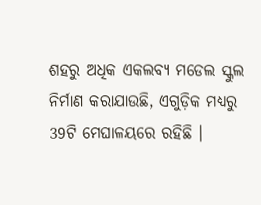ଶହରୁ ଅଧିକ ଏକଲବ୍ୟ ମଡେଲ ସ୍କୁଲ ନିର୍ମାଣ କରାଯାଉଛି, ଏଗୁଡ଼ିକ ମଧ୍ୟରୁ 39ଟି ମେଘାଳୟରେ ରହିଛି ।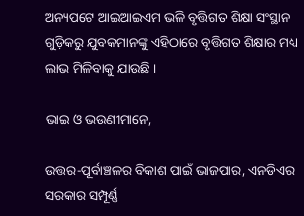ଅନ୍ୟପଟେ ଆଇଆଇଏମ ଭଳି ବୃତ୍ତିଗତ ଶିକ୍ଷା ସଂସ୍ଥାନ ଗୁଡ଼ିକରୁ ଯୁବକମାନଙ୍କୁ ଏହିଠାରେ ବୃତ୍ତିଗତ ଶିକ୍ଷାର ମଧ୍ୟ ଲାଭ ମିଳିବାକୁ ଯାଉଛି ।

ଭାଇ ଓ ଭଉଣୀମାନେ,

ଉତ୍ତର-ପୂର୍ବାଞ୍ଚଳର ବିକାଶ ପାଇଁ ଭାଜପାର, ଏନଡିଏର ସରକାର ସମ୍ପୂର୍ଣ୍ଣ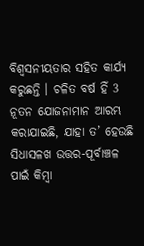ବିଶ୍ୱସନୀୟତାର ସହିତ କାର୍ଯ୍ୟ କରୁଛନ୍ତି । ଚଳିତ ବର୍ଷ ହିଁ 3 ନୂତନ ଯୋଜନାମାନ ଆରମ୍ଭ କରାଯାଇଛି, ଯାହା ତ’ ହେଉଛି ସିଧାସଳଖ ଉତ୍ତର-ପୂର୍ବାଞ୍ଚଳ ପାଇଁ କିମ୍ବା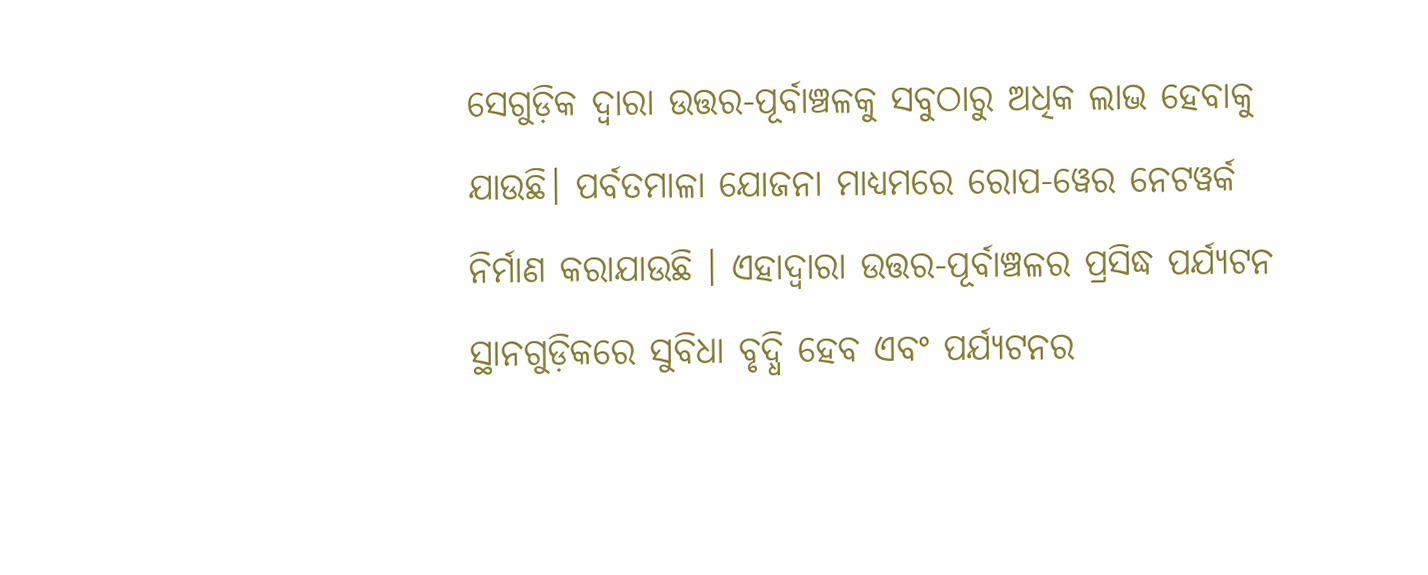ସେଗୁଡ଼ିକ ଦ୍ୱାରା ଉତ୍ତର-ପୂର୍ବାଞ୍ଚଳକୁ ସବୁଠାରୁ ଅଧିକ ଲାଭ ହେବାକୁ ଯାଉଛି। ପର୍ବତମାଳା ଯୋଜନା ମାଧ୍ୟମରେ ରୋପ-ୱେର ନେଟୱର୍କ ନିର୍ମାଣ କରାଯାଉଛି । ଏହାଦ୍ୱାରା ଉତ୍ତର-ପୂର୍ବାଞ୍ଚଳର ପ୍ରସିଦ୍ଧ ପର୍ଯ୍ୟଟନ ସ୍ଥାନଗୁଡ଼ିକରେ ସୁବିଧା ବୃଦ୍ଧି ହେବ ଏବଂ ପର୍ଯ୍ୟଟନର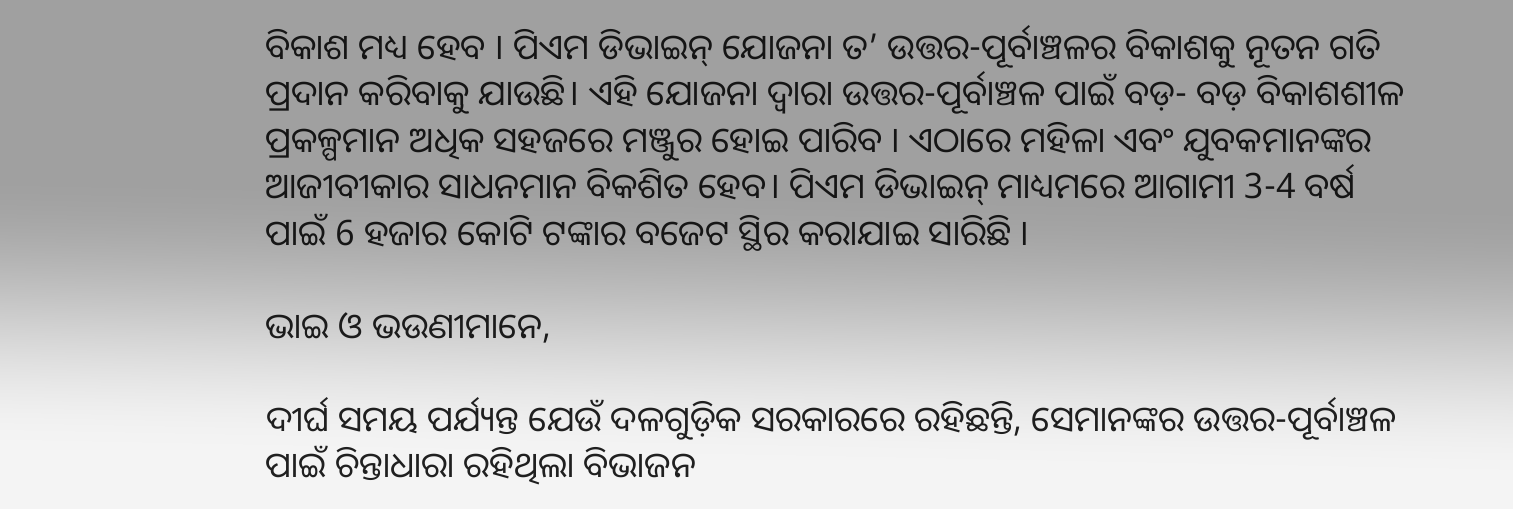ବିକାଶ ମଧ୍ୟ ହେବ । ପିଏମ ଡିଭାଇନ୍ ଯୋଜନା ତ’ ଉତ୍ତର-ପୂର୍ବାଞ୍ଚଳର ବିକାଶକୁ ନୂତନ ଗତି ପ୍ରଦାନ କରିବାକୁ ଯାଉଛି। ଏହି ଯୋଜନା ଦ୍ୱାରା ଉତ୍ତର-ପୂର୍ବାଞ୍ଚଳ ପାଇଁ ବଡ଼- ବଡ଼ ବିକାଶଶୀଳ ପ୍ରକଳ୍ପମାନ ଅଧିକ ସହଜରେ ମଞ୍ଜୁର ହୋଇ ପାରିବ । ଏଠାରେ ମହିଳା ଏବଂ ଯୁବକମାନଙ୍କର ଆଜୀବୀକାର ସାଧନମାନ ବିକଶିତ ହେବ। ପିଏମ ଡିଭାଇନ୍ ମାଧ୍ୟମରେ ଆଗାମୀ 3-4 ବର୍ଷ ପାଇଁ 6 ହଜାର କୋଟି ଟଙ୍କାର ବଜେଟ ସ୍ଥିର କରାଯାଇ ସାରିଛି ।

ଭାଇ ଓ ଭଉଣୀମାନେ,

ଦୀର୍ଘ ସମୟ ପର୍ଯ୍ୟନ୍ତ ଯେଉଁ ଦଳଗୁଡ଼ିକ ସରକାରରେ ରହିଛନ୍ତି, ସେମାନଙ୍କର ଉତ୍ତର-ପୂର୍ବାଞ୍ଚଳ ପାଇଁ ଚିନ୍ତାଧାରା ରହିଥିଲା ବିଭାଜନ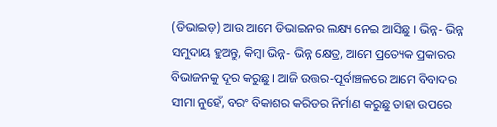(ଡିଭାଇଡ଼) ଆଉ ଆମେ ଡିଭାଇନର ଲକ୍ଷ୍ୟ ନେଇ ଆସିଛୁ । ଭିନ୍ନ- ଭିନ୍ନ ସମୁଦାୟ ହୁଅନ୍ତୁ, କିମ୍ବା ଭିନ୍ନ- ଭିନ୍ନ କ୍ଷେତ୍ର, ଆମେ ପ୍ରତ୍ୟେକ ପ୍ରକାରର ବିଭାଜନକୁ ଦୂର କରୁଛୁ। ଆଜି ଉତ୍ତର-ପୂର୍ବାଞ୍ଚଳରେ ଆମେ ବିବାଦର ସୀମା ନୁହେଁ, ବରଂ ବିକାଶର କରିଡର ନିର୍ମାଣ କରୁଛୁ ତାହା ଉପରେ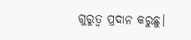ଗୁରୁତ୍ୱ ପ୍ରଦାନ କରୁଛୁ।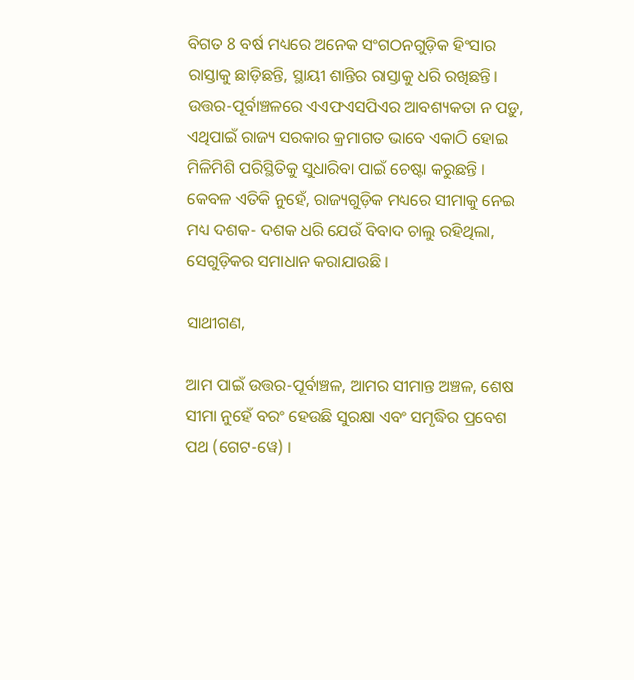ବିଗତ 8 ବର୍ଷ ମଧ୍ୟରେ ଅନେକ ସଂଗଠନଗୁଡ଼ିକ ହିଂସାର ରାସ୍ତାକୁ ଛାଡ଼ିଛନ୍ତି, ସ୍ଥାୟୀ ଶାନ୍ତିର ରାସ୍ତାକୁ ଧରି ରଖିଛନ୍ତି। ଉତ୍ତର-ପୂର୍ବାଞ୍ଚଳରେ ଏଏଫଏସପିଏର ଆବଶ୍ୟକତା ନ ପଡ଼ୁ, ଏଥିପାଇଁ ରାଜ୍ୟ ସରକାର କ୍ରମାଗତ ଭାବେ ଏକାଠି ହୋଇ ମିଳିମିଶି ପରିସ୍ଥିତିକୁ ସୁଧାରିବା ପାଇଁ ଚେଷ୍ଟା କରୁଛନ୍ତି । କେବଳ ଏତିକି ନୁହେଁ, ରାଜ୍ୟଗୁଡ଼ିକ ମଧ୍ୟରେ ସୀମାକୁ ନେଇ ମଧ୍ୟ ଦଶକ- ଦଶକ ଧରି ଯେଉଁ ବିବାଦ ଚାଲୁ ରହିଥିଲା, ସେଗୁଡ଼ିକର ସମାଧାନ କରାଯାଉଛି ।

ସାଥୀଗଣ,

ଆମ ପାଇଁ ଉତ୍ତର-ପୂର୍ବାଞ୍ଚଳ, ଆମର ସୀମାନ୍ତ ଅଞ୍ଚଳ, ଶେଷ ସୀମା ନୁହେଁ ବରଂ ହେଉଛି ସୁରକ୍ଷା ଏବଂ ସମୃଦ୍ଧିର ପ୍ରବେଶ ପଥ (ଗେଟ-ୱେ) ।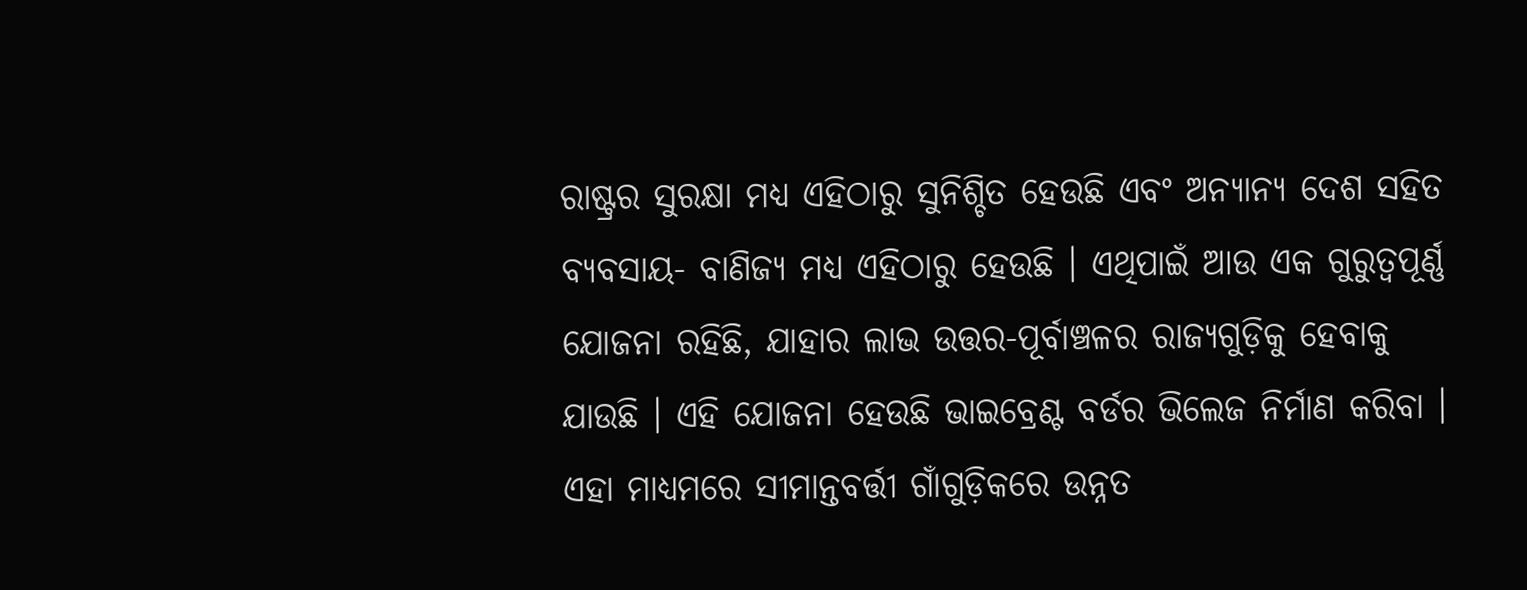ରାଷ୍ଟ୍ରର ସୁରକ୍ଷା ମଧ୍ୟ ଏହିଠାରୁ ସୁନିଶ୍ଚିତ ହେଉଛି ଏବଂ ଅନ୍ୟାନ୍ୟ ଦେଶ ସହିତ ବ୍ୟବସାୟ- ବାଣିଜ୍ୟ ମଧ୍ୟ ଏହିଠାରୁ ହେଉଛି । ଏଥିପାଇଁ ଆଉ ଏକ ଗୁରୁତ୍ୱପୂର୍ଣ୍ଣ ଯୋଜନା ରହିଛି, ଯାହାର ଲାଭ ଉତ୍ତର-ପୂର୍ବାଞ୍ଚଳର ରାଜ୍ୟଗୁଡ଼ିକୁ ହେବାକୁ ଯାଉଛି । ଏହି ଯୋଜନା ହେଉଛି ଭାଇବ୍ରେଣ୍ଟ ବର୍ଡର ଭିଲେଜ ନିର୍ମାଣ କରିବା । ଏହା ମାଧ୍ୟମରେ ସୀମାନ୍ତବର୍ତ୍ତୀ ଗାଁଗୁଡ଼ିକରେ ଉନ୍ନତ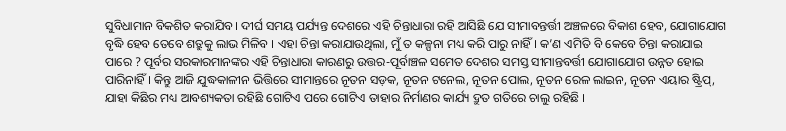ସୁବିଧାମାନ ବିକଶିତ କରାଯିବ। ଦୀର୍ଘ ସମୟ ପର୍ଯ୍ୟନ୍ତ ଦେଶରେ ଏହି ଚିନ୍ତାଧାରା ରହି ଆସିଛି ଯେ ସୀମାବନ୍ତର୍ତ୍ତୀ ଅଞ୍ଚଳରେ ବିକାଶ ହେବ, ଯୋଗାଯୋଗ ବୃଦ୍ଧି ହେବ ତେବେ ଶତ୍ରୁକୁ ଲାଭ ମିଳିବ । ଏହା ଚିନ୍ତା କରାଯାଉଥିଲା, ମୁଁ ତ କଳ୍ପନା ମଧ୍ୟ କରି ପାରୁ ନାହିଁ । କ’ଣ ଏମିତି ବି କେବେ ଚିନ୍ତା କରାଯାଇ ପାରେ ? ପୂର୍ବର ସରକାରମାନଙ୍କର ଏହି ଚିନ୍ତାଧାରା କାରଣରୁ ଉତ୍ତର-ପୂର୍ବାଞ୍ଚଳ ସମେତ ଦେଶର ସମସ୍ତ ସୀମାନ୍ତବର୍ତ୍ତୀ ଯୋଗାଯୋଗ ଉନ୍ନତ ହୋଇ ପାରିନାହିଁ । କିନ୍ତୁ ଆଜି ଯୁଦ୍ଧକାଳୀନ ଭିତ୍ତିରେ ସୀମାନ୍ତରେ ନୂତନ ସଡ଼କ, ନୂତନ ଟନେଲ, ନୂତନ ପୋଲ, ନୂତନ ରେଳ ଲାଇନ, ନୂତନ ଏୟାର ଷ୍ଟ୍ରିପ୍, ଯାହା କିଛିର ମଧ୍ୟ ଆବଶ୍ୟକତା ରହିଛି ଗୋଟିଏ ପରେ ଗୋଟିଏ ତାହାର ନିର୍ମାଣର କାର୍ଯ୍ୟ ଦ୍ରୁତ ଗତିରେ ଚାଲୁ ରହିଛି ।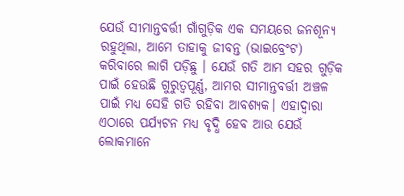ଯେଉଁ ସୀମାନ୍ତବର୍ତ୍ତୀ ଗାଁଗୁଡ଼ିକ ଏକ ସମୟରେ ଜନଶୂନ୍ୟ ରହୁଥିଲା, ଆମେ ତାହାକୁ ଜୀବନ୍ତ (ଭାଇବ୍ରେଂଟ) କରିବାରେ ଲାଗି ପଡ଼ିଛୁ । ଯେଉଁ ଗତି ଆମ ସହର ଗୁଡ଼ିକ ପାଇଁ ହେଉଛି ଗୁରୁତ୍ୱପୂର୍ଣ୍ଣ, ଆମର ସୀମାନ୍ତବର୍ତ୍ତୀ ଅଞ୍ଚଳ ପାଇଁ ମଧ୍ୟ ସେହି ଗତି ରହିବା ଆବଶ୍ୟକ। ଏହାଦ୍ୱାରା ଏଠାରେ ପର୍ଯ୍ୟଟନ ମଧ୍ୟ ବୃଦ୍ଧି ହେବ ଆଉ ଯେଉଁ ଲୋକମାନେ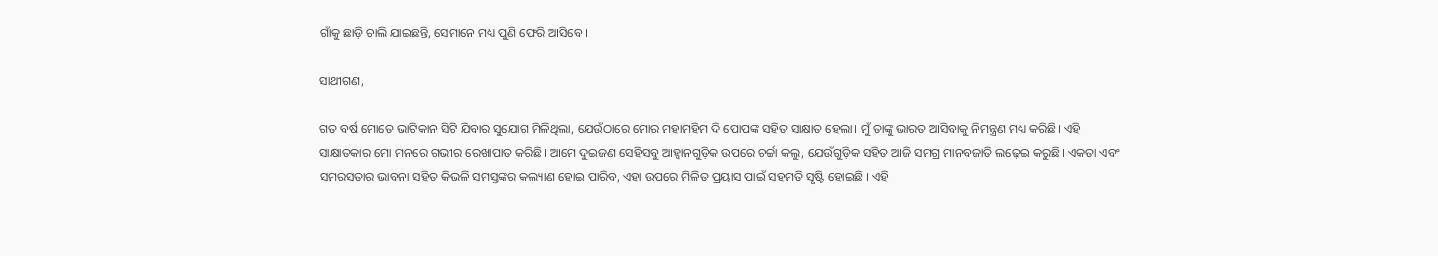ଗାଁକୁ ଛାଡ଼ି ଚାଲି ଯାଇଛନ୍ତି, ସେମାନେ ମଧ୍ୟ ପୁଣି ଫେରି ଆସିବେ ।

ସାଥୀଗଣ,

ଗତ ବର୍ଷ ମୋତେ ଭାଟିକାନ ସିଟି ଯିବାର ସୁଯୋଗ ମିଳିଥିଲା, ଯେଉଁଠାରେ ମୋର ମହାମହିମ ଦି ପୋପଙ୍କ ସହିତ ସାକ୍ଷାତ ହେଲା। ମୁଁ ତାଙ୍କୁ ଭାରତ ଆସିବାକୁ ନିମନ୍ତ୍ରଣ ମଧ୍ୟ କରିଛି। ଏହି ସାକ୍ଷାତକାର ମୋ ମନରେ ଗଭୀର ରେଖାପାତ କରିଛି। ଆମେ ଦୁଇଜଣ ସେହିସବୁ ଆହ୍ୱାନଗୁଡ଼ିକ ଉପରେ ଚର୍ଚ୍ଚା କଲୁ, ଯେଉଁଗୁଡ଼ିକ ସହିତ ଆଜି ସମଗ୍ର ମାନବଜାତି ଲଢ଼େଇ କରୁଛି। ଏକତା ଏବଂ ସମରସତାର ଭାବନା ସହିତ କିଭଳି ସମସ୍ତଙ୍କର କଲ୍ୟାଣ ହୋଇ ପାରିବ, ଏହା ଉପରେ ମିଳିତ ପ୍ରୟାସ ପାଇଁ ସହମତି ସୃଷ୍ଟି ହୋଇଛି । ଏହି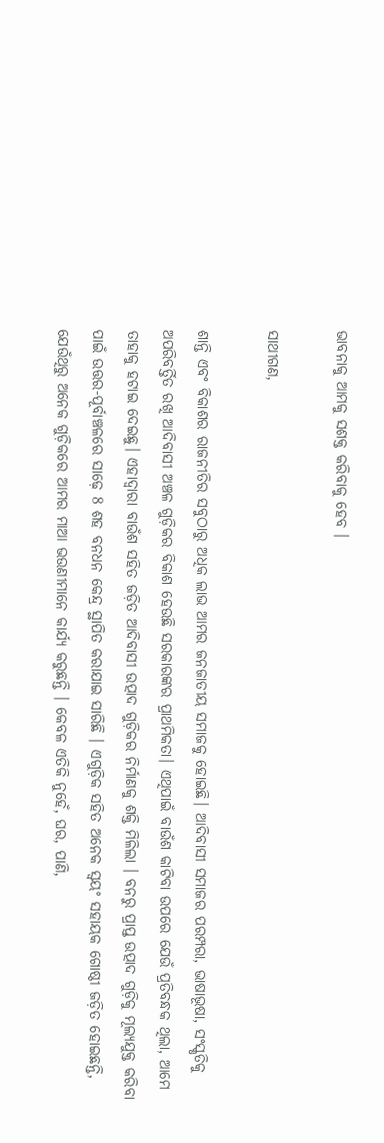ଭାବନାକୁ ଆମକୁ ସଶକ୍ତ କରିବାକୁ ହେବ ।

ସାଥୀଗଣ,

ଶାନ୍ତି ଏବଂ ବିକାଶର ରାଜନୀତିର ସବୁଠାରୁ ଅଧିକ ଲାଭ ଆମର ଜନଜାତୀୟ ସମାଜକୁ ହୋଇଛି। ଆଦିବାସୀ ସମାଜର ପରମ୍ପରା, ଭାଷାଭୂଷା, ସଂସ୍କୃତିକୁ ଅପରିବର୍ତ୍ତିତ ରଖି ଆଦିବାସୀ ଅଞ୍ଚଳ ଗୁଡ଼ିକର ବିକାଶ ହେଉଛି ସରକାରଙ୍କର ପ୍ରାଥମିକତା। ଏଥିପାଇଁ ବାଉଁଶ କାଟିବା ଉପରେ ଯେଉଁ ପ୍ରତିବନ୍ଧକ ଥିଲା, ଆମେ ତାହାକୁ ହଟାଇ ଦେଇଛୁ। ଏହାଦ୍ୱାରା ବାଉଁଶ ସହିତ ଜଡ଼ିତ ଆଦିବାସୀ ଉତ୍ପାଦ ଗୁଡ଼ିକର ନିର୍ମାଣକୁ ଶକ୍ତି ମିଳିଲା । ବନରୁ ପ୍ରାପ୍ତ ଉତ୍ପାଦ ଗୁଡ଼ିକୁ ମୂଲ୍ୟଯୁକ୍ତ କରିବା ପାଇଁ ଉତ୍ତର-ପୂର୍ବାଞ୍ଚଳରେ ସାଢ଼େ 8 ଶହ ବନଧନ କେନ୍ଦ୍ର ସ୍ଥାପିତ କରାଯାଇ ସାରିଛି । ଏଗୁଡ଼ିକ ସହିତ ଅନେକ ସ୍ୱୟଂ ସହାୟକ ଗୋଷ୍ଠୀ ଜଡ଼ିତ ହୋଇଛନ୍ତି, ଯେଉଁଥିରୁ ଅନେକ ଗୁଡ଼ିକରେ ଆମର ମାଆ ଭଉଣୀମାନେ କାର୍ଯ୍ୟ କରୁଛନ୍ତି । କେବଳ ଏତିକି ନୁହେଁ, ଘର, ପାଣି,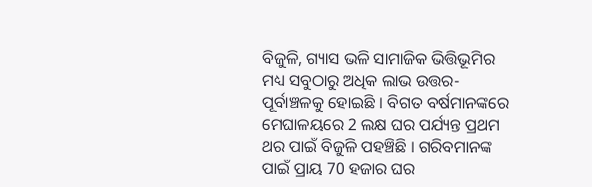ବିଜୁଳି, ଗ୍ୟାସ ଭଳି ସାମାଜିକ ଭିତ୍ତିଭୂମିର ମଧ୍ୟ ସବୁଠାରୁ ଅଧିକ ଲାଭ ଉତ୍ତର-ପୂର୍ବାଞ୍ଚଳକୁ ହୋଇଛି । ବିଗତ ବର୍ଷମାନଙ୍କରେ ମେଘାଳୟରେ 2 ଲକ୍ଷ ଘର ପର୍ଯ୍ୟନ୍ତ ପ୍ରଥମ ଥର ପାଇଁ ବିଜୁଳି ପହଞ୍ଚିଛି । ଗରିବମାନଙ୍କ ପାଇଁ ପ୍ରାୟ 70 ହଜାର ଘର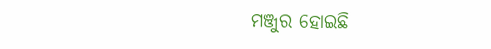ମଞ୍ଜୁର ହୋଇଛି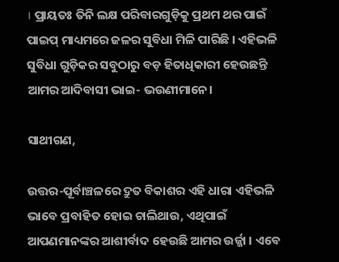। ପ୍ରାୟତଃ ତିନି ଲକ୍ଷ ପରିବାରଗୁଡ଼ିକୁ ପ୍ରଥମ ଥର ପାଇଁ ପାଇପ୍ ମାଧ୍ୟମରେ ଜଳର ସୁବିଧା ମିଳି ପାରିଛି । ଏହିଭଳି ସୁବିଧା ଗୁଡ଼ିକର ସବୁଠାରୁ ବଡ଼ ହିତାଧିକାରୀ ହେଉଛନ୍ତି ଆମର ଆଦିବାସୀ ଭାଇ- ଭଉଣୀମାନେ।

ସାଥୀଗଣ,

ଉତ୍ତର-ପୂର୍ବାଞ୍ଚଳରେ ଦ୍ରୁତ ବିକାଶର ଏହି ଧାରା ଏହିଭଳି ଭାବେ ପ୍ରବାହିତ ହୋଇ ଚାଲିଥାଉ, ଏଥିପାଇଁ ଆପଣମାନଙ୍କର ଆଶୀର୍ବାଦ ହେଉଛି ଆମର ଉର୍ଜ୍ଜା । ଏବେ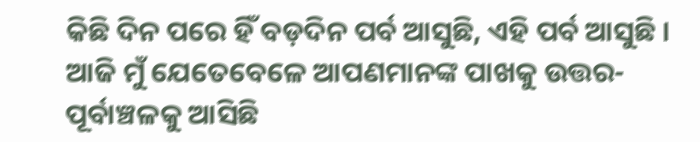କିଛି ଦିନ ପରେ ହିଁ ବଡ଼ଦିନ ପର୍ବ ଆସୁଛି, ଏହି ପର୍ବ ଆସୁଛି । ଆଜି ମୁଁ ଯେତେବେଳେ ଆପଣମାନଙ୍କ ପାଖକୁ ଉତ୍ତର-ପୂର୍ବାଞ୍ଚଳକୁ ଆସିଛି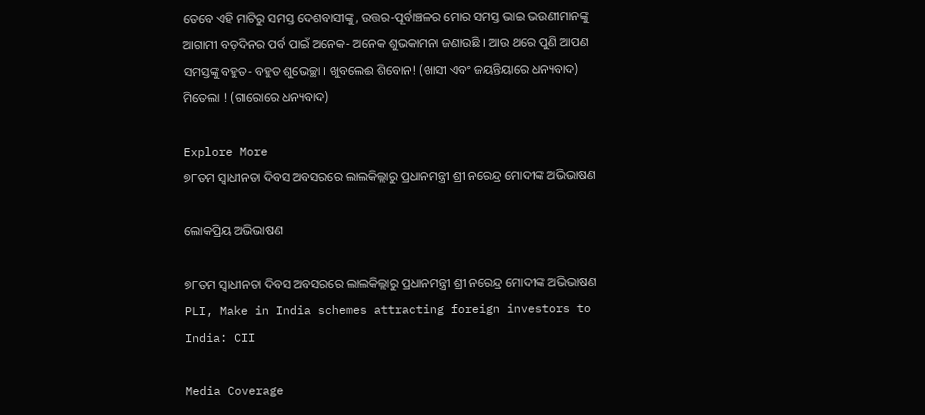ତେବେ ଏହି ମାଟିରୁ ସମସ୍ତ ଦେଶବାସୀଙ୍କୁ, ଉତ୍ତର-ପୂର୍ବାଞ୍ଚଳର ମୋର ସମସ୍ତ ଭାଇ ଭଉଣୀମାନଙ୍କୁ ଆଗାମୀ ବଡ଼ଦିନର ପର୍ବ ପାଇଁ ଅନେକ- ଅନେକ ଶୁଭକାମନା ଜଣାଉଛି । ଆଉ ଥରେ ପୁଣି ଆପଣ ସମସ୍ତଙ୍କୁ ବହୁତ- ବହୁତ ଶୁଭେଚ୍ଛା । ଖୁବଲେଈ ଶିବୋନ! (ଖାସୀ ଏବଂ ଜୟନ୍ତିୟାରେ ଧନ୍ୟବାଦ) ମିତେଲା ! (ଗାରୋରେ ଧନ୍ୟବାଦ)

Explore More
୭୮ତମ ସ୍ୱାଧୀନତା ଦିବସ ଅବସରରେ ଲାଲକିଲ୍ଲାରୁ ପ୍ରଧାନମନ୍ତ୍ରୀ ଶ୍ରୀ ନରେନ୍ଦ୍ର ମୋଦୀଙ୍କ ଅଭିଭାଷଣ

ଲୋକପ୍ରିୟ ଅଭିଭାଷଣ

୭୮ତମ ସ୍ୱାଧୀନତା ଦିବସ ଅବସରରେ ଲାଲକିଲ୍ଲାରୁ ପ୍ରଧାନମନ୍ତ୍ରୀ ଶ୍ରୀ ନରେନ୍ଦ୍ର ମୋଦୀଙ୍କ ଅଭିଭାଷଣ
PLI, Make in India schemes attracting foreign investors to India: CII

Media Coverage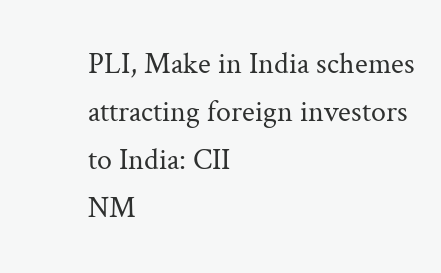PLI, Make in India schemes attracting foreign investors to India: CII
NM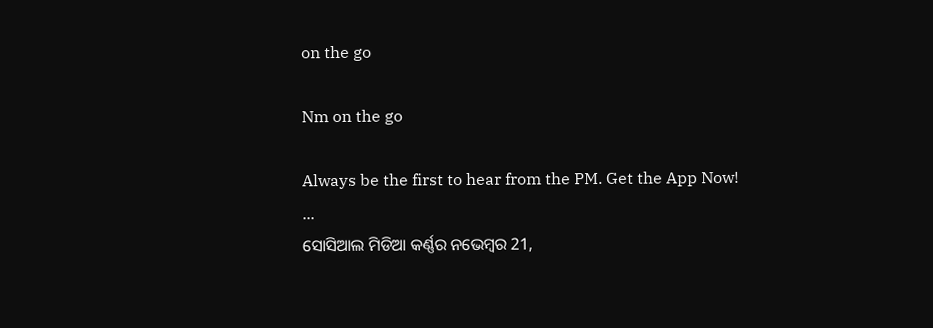on the go

Nm on the go

Always be the first to hear from the PM. Get the App Now!
...
ସୋସିଆଲ ମିଡିଆ କର୍ଣ୍ଣର ନଭେମ୍ବର 21,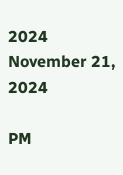2024
November 21, 2024

PM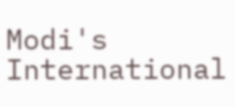Modi's International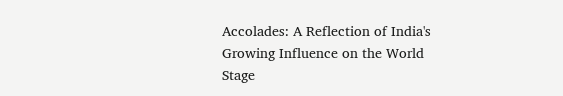Accolades: A Reflection of India's Growing Influence on the World Stage